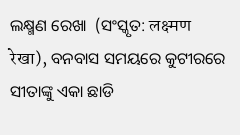ଲକ୍ଷ୍ମଣ ରେଖା  (ସଂସ୍କୃତ: लक्ष्मण रेखा), ବନବାସ ସମୟରେ କୁଟୀରରେ ସୀତାଙ୍କୁ ଏକା ଛାଡି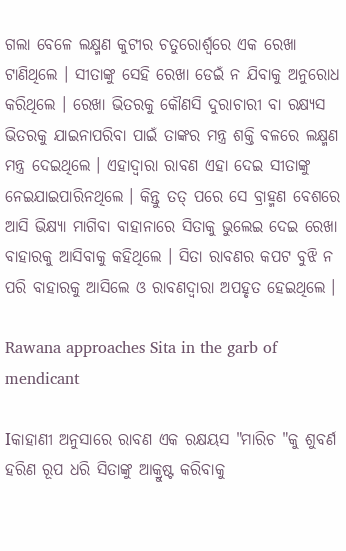ଗଲା ବେଳେ ଲକ୍ଷ୍ମଣ କୁଟୀର ଚତୁରୋର୍ଶ୍ୱରେ ଏକ ରେଖା ଟାଣିଥିଲେ । ସୀତାଙ୍କୁ ସେହି ରେଖା ଡେଇଁ ନ ଯିବାକୁ ଅନୁରୋଧ କରିଥିଲେ । ରେଖା ଭିତରକୁ କୌଣସି ଦୁରାଚାରୀ ବା ରକ୍ଷ୍ୟସ ଭିତରକୁ ଯାଇନାପରିବା ପାଇଁ ତାଙ୍କର ମନ୍ତ୍ର ଶକ୍ତି ବଳରେ ଲକ୍ଷ୍ମଣ ମନ୍ତ୍ର ଦେଇଥିଲେ । ଏହାଦ୍ୱାରା ରାବଣ ଏହା ଦେଇ ସୀତାଙ୍କୁ ନେଇଯାଇପାରିନଥିଲେ । କିନ୍ତୁ ତତ୍ ପରେ ସେ ବ୍ରାହ୍ମଣ ବେଶରେ ଆସି ଭିକ୍ଷ୍ୟା ମାଗିବା ବାହାନାରେ ସିତାକୁ ଭୁଲେଇ ଦେଇ ରେଖା ବାହାରକୁ ଆସିବାକୁ କହିଥିଲେ । ସିତା ରାବଣର କପଟ ବୁଝି ନ ପରି ବାହାରକୁ ଆସିଲେ ଓ ରାବଣଦ୍ୱାରା ଅପହୃତ ହେଇଥିଲେ ।

Rawana approaches Sita in the garb of mendicant

Iକାହାଣୀ ଅନୁସାରେ ରାବଣ ଏକ ରକ୍ଷୟସ "ମାରିଚ "କୁ ଶୁବର୍ଣ ହରିଣ ରୂପ ଧରି ସିତାଙ୍କୁ ଆକ୍ରୁଷ୍ଟ କରିବାକୁ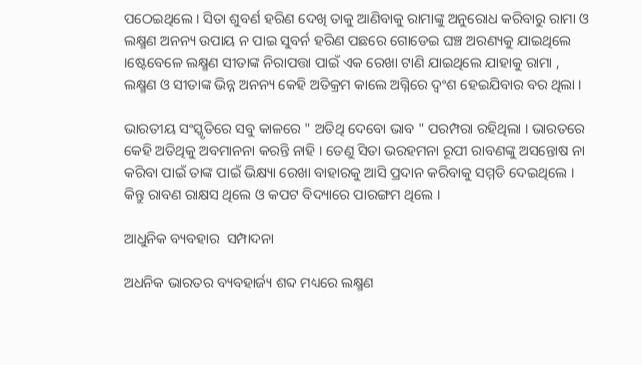ପଠେଇଥିଲେ । ସିତା ଶୁବର୍ଣ ହରିଣ ଦେଖି ତାକୁ ଆଣିବାକୁ ରାମାଙ୍କୁ ଅନୁରୋଧ କରିବାରୁ ରାମା ଓ ଲକ୍ଷ୍ମଣ ଅନନ୍ୟ ଉପାୟ ନ ପାଇ ସୁବର୍ନ ହରିଣ ପଛରେ ଗୋଡେଇ ଘଞ୍ଚ ଅରଣ୍ୟକୁ ଯାଇଥିଲେ ।ଷ୍ଟେବେଳେ ଲକ୍ଷ୍ମଣ ସୀତାଙ୍କ ନିରାପତ୍ତା ପାଇଁ ଏକ ରେଖା ଟାଣି ଯାଇଥିଲେ ଯାହାକୁ ରାମା , ଲକ୍ଷ୍ମଣ ଓ ସୀତାଙ୍କ ଭିନ୍ନ ଅନନ୍ୟ କେହି ଅତିକ୍ରମ କାଲେ ଅଗ୍ନିରେ ଦ୍ୱଂଶ ହେଇଯିବାର ବର ଥିଲା ।

ଭାରତୀୟ ସଂସ୍କୃତିରେ ସବୁ କାଳରେ " ଅତିଥି ଦେବୋ ଭାବ " ପରମ୍ପରା ରହିଥିଲା । ଭାରତରେ କେହି ଅତିଥିକୁ ଅବମାନନା କରନ୍ତି ନାହି । ତେଣୁ ସିତା ଭରହମନା ରୂପୀ ରାବଣଙ୍କୁ ଅସନ୍ତୋଷ ନା କରିବା ପାଇଁ ତାଙ୍କ ପାଇଁ ଭିକ୍ଷ୍ୟା ରେଖା ବାହାରକୁ ଆସି ପ୍ରଦାନ କରିବାକୁ ସମ୍ମତି ଦେଇଥିଲେ । କିନ୍ତୁ ରାବଣ ରାକ୍ଷସ ଥିଲେ ଓ କପଟ ବିଦ୍ୟାରେ ପାରଙ୍ଗମ ଥିଲେ ।

ଆଧୁନିକ ବ୍ୟବହାର  ସମ୍ପାଦନା

ଅଧନିକ ଭାରତର ବ୍ୟବହାର୍ଜ୍ୟ ଶବ୍ଦ ମଧ୍ୟରେ ଲକ୍ଷ୍ମଣ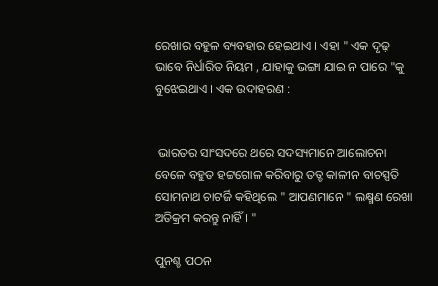ରେଖାର ବହୁଳ ବ୍ୟବହାର ହେଇଥାଏ । ଏହା " ଏକ ଦୃଢ଼ ଭାବେ ନିର୍ଧାରିତ ନିୟମ , ଯାହାକୁ ଭଙ୍ଗା ଯାଇ ନ ପାରେ "କୁ ବୁଝେଇଥାଏ । ଏକ ଉଦାହରଣ :


 ଭାରତର ସାଂସଦରେ ଥରେ ସଦସ୍ୟମାନେ ଆଲୋଚନା ବେଳେ ବହୁତ ହଟ୍ଟଗୋଳ କରିବାରୁ ତତ୍ଚ କାଳୀନ ବାଚସ୍ପତି ସୋମନାଥ ଚାଟର୍ଜି କହିଥିଲେ " ଆପଣମାନେ " ଲକ୍ଷ୍ମଣ ରେଖା ଅତିକ୍ରମ କରନ୍ତୁ ନାହିଁ । "

ପୁନଶ୍ଚ ପଠନ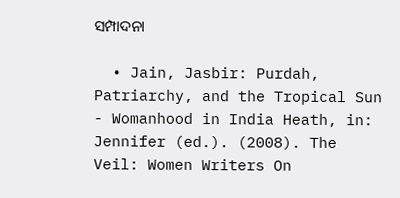ସମ୍ପାଦନା

  • Jain, Jasbir: Purdah, Patriarchy, and the Tropical Sun - Womanhood in India Heath, in: Jennifer (ed.). (2008). The Veil: Women Writers On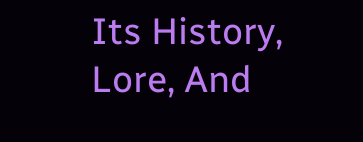Its History, Lore, And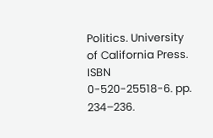Politics. University of California Press. ISBN 0-520-25518-6. pp. 234–236.